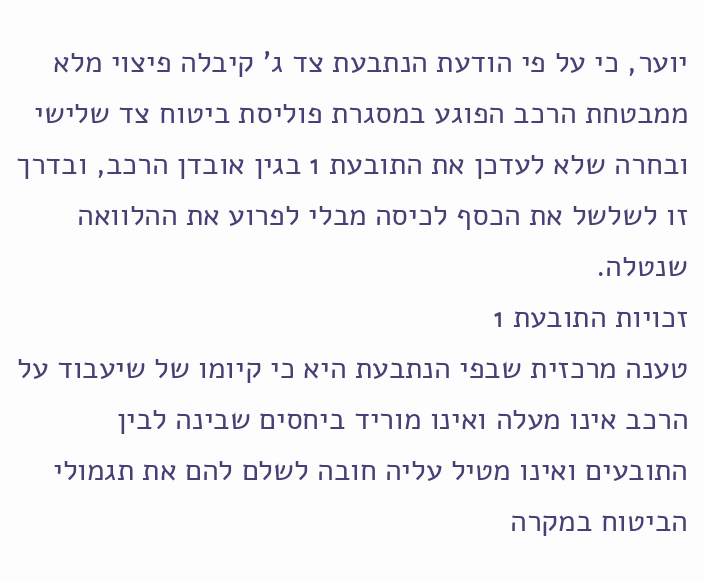יוער, כי על פי הודעת הנתבעת צד ג' קיבלה פיצוי מלא ממבטחת הרכב הפוגע במסגרת פוליסת ביטוח צד שלישי ובחרה שלא לעדכן את התובעת 1 בגין אובדן הרכב, ובדרך זו לשלשל את הכסף לכיסה מבלי לפרוע את ההלוואה שנטלה.
זכויות התובעת 1
טענה מרכזית שבפי הנתבעת היא כי קיומו של שיעבוד על הרכב אינו מעלה ואינו מוריד ביחסים שבינה לבין התובעים ואינו מטיל עליה חובה לשלם להם את תגמולי הביטוח במקרה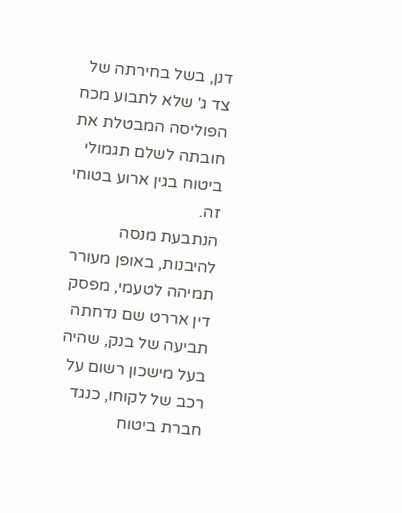דנן, בשל בחירתה של צד ג' שלא לתבוע מכח הפוליסה המבטלת את חובתה לשלם תגמולי ביטוח בגין ארוע בטוחי זה.
הנתבעת מנסה להיבנות, באופן מעורר תמיהה לטעמי, מפסק דין אררט שם נדחתה תביעה של בנק, שהיה בעל מישכון רשום על רכב של לקוחו, כנגד חברת ביטוח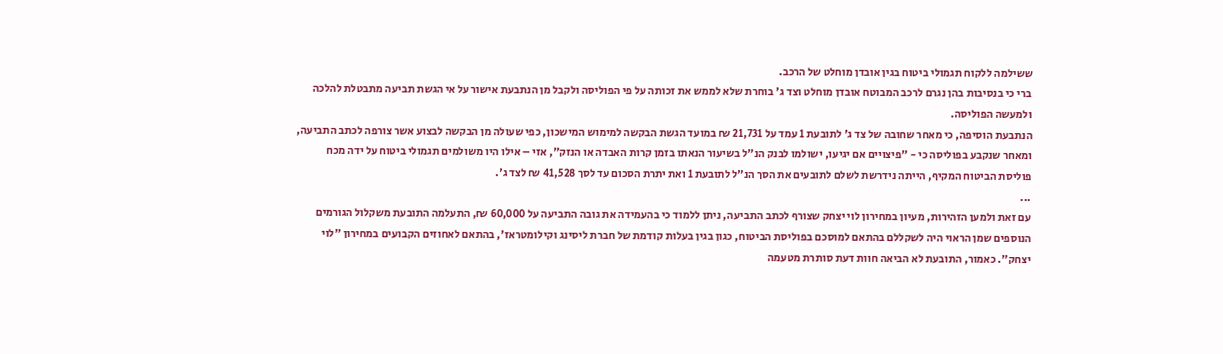ששילמה ללקוח תגמולי ביטוח בגין אובדן מוחלט של הרכב.
ברי כי בנסיבות בהן נגרם לרכב המבוטח אובדן מוחלט וצד ג' בוחרת שלא לממש את זכותה על פי הפוליסה ולקבל מן הנתבעת אישור על אי הגשת תביעה מתבטלת להלכה ולמעשה הפוליסה.
הנתבעת הוסיפה, כי מאחר שחובה של צד ג' לתובעת 1 עמד על 21,731 ₪ במועד הגשת הבקשה למימוש המישכון, כפי שעולה מן הבקשה לבצוע אשר צורפה לכתב התביעה, ומאחר שנקבע בפוליסה כי - "פיצויים אם יגיעו, ישולמו לבנק הנ"ל בשיעור הנאתו בזמן קרות האבדה או הנזק", אזי – אילו היו משולמים תגמולי ביטוח על ידה מכח פוליסת הביטוח המקיף, הייתה נידרשת לשלם לתובעים את הסך הנ"ל לתובעת 1 ואת יתרת הסכום עד לסך 41,528 ₪ לצד ג'.
...
עם זאת ולמען הזהירות, מעיון במחירון לוי יצחק שצורף לכתב התביעה, ניתן ללמוד כי בהעמידה את גובה התביעה על 60,000 ₪, התעלמה התובעת משקלול הגורמים הנוספים שמן הראוי היה לשקללם בהתאם למוסכם בפוליסת הביטוח, כגון בגין בעלות קודמת של חברת ליסינג וקילומטראז', בהתאם לאחוזים הקבועים במחירון "לוי יצחק". כאמור, התובעת לא הביאה חוות דעת סותרת מטעמה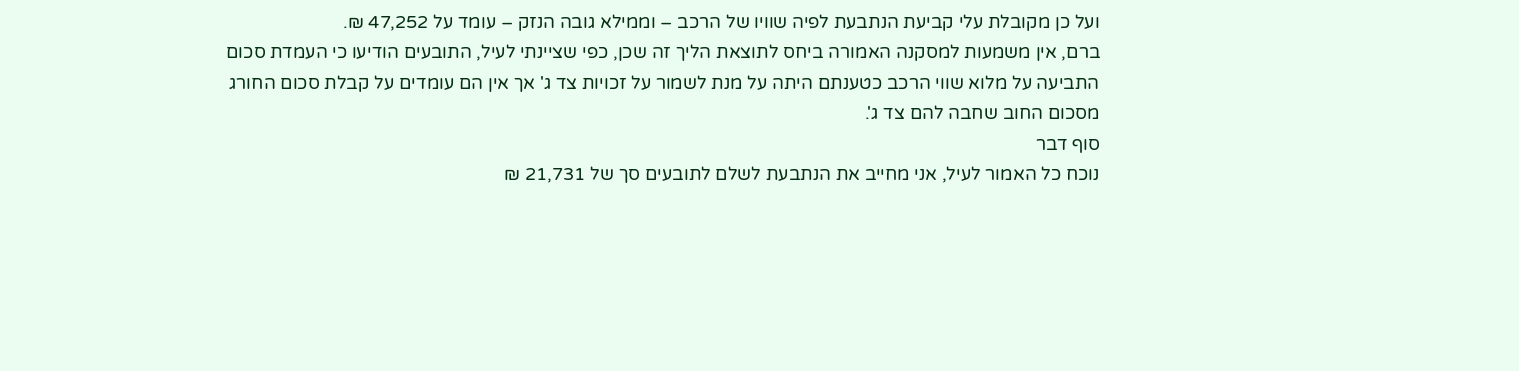ועל כן מקובלת עלי קביעת הנתבעת לפיה שוויו של הרכב – וממילא גובה הנזק – עומד על 47,252 ₪.
ברם, אין משמעות למסקנה האמורה ביחס לתוצאת הליך זה שכן, כפי שציינתי לעיל, התובעים הודיעו כי העמדת סכום התביעה על מלוא שווי הרכב כטענתם היתה על מנת לשמור על זכויות צד ג' אך אין הם עומדים על קבלת סכום החורג מסכום החוב שחבה להם צד ג'.
סוף דבר
נוכח כל האמור לעיל, אני מחייב את הנתבעת לשלם לתובעים סך של 21,731 ₪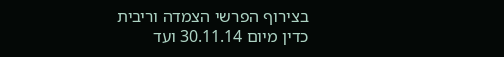בצירוף הפרשי הצמדה וריבית כדין מיום 30.11.14 ועד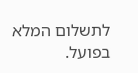לתשלום המלא בפועל.